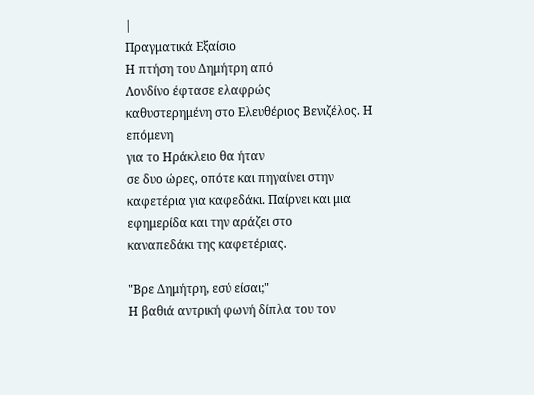|
Πραγματικά Εξαίσιο
Η πτήση του Δημήτρη από
Λονδίνο έφτασε ελαφρώς
καθυστερημένη στο Ελευθέριος Βενιζέλος. Η επόμενη
για το Ηράκλειο θα ήταν
σε δυο ώρες, οπότε και πηγαίνει στην καφετέρια για καφεδάκι. Παίρνει και μια
εφημερίδα και την αράζει στο
καναπεδάκι της καφετέριας.

"Βρε Δημήτρη, εσύ είσαι;"
Η βαθιά αντρική φωνή δίπλα του τον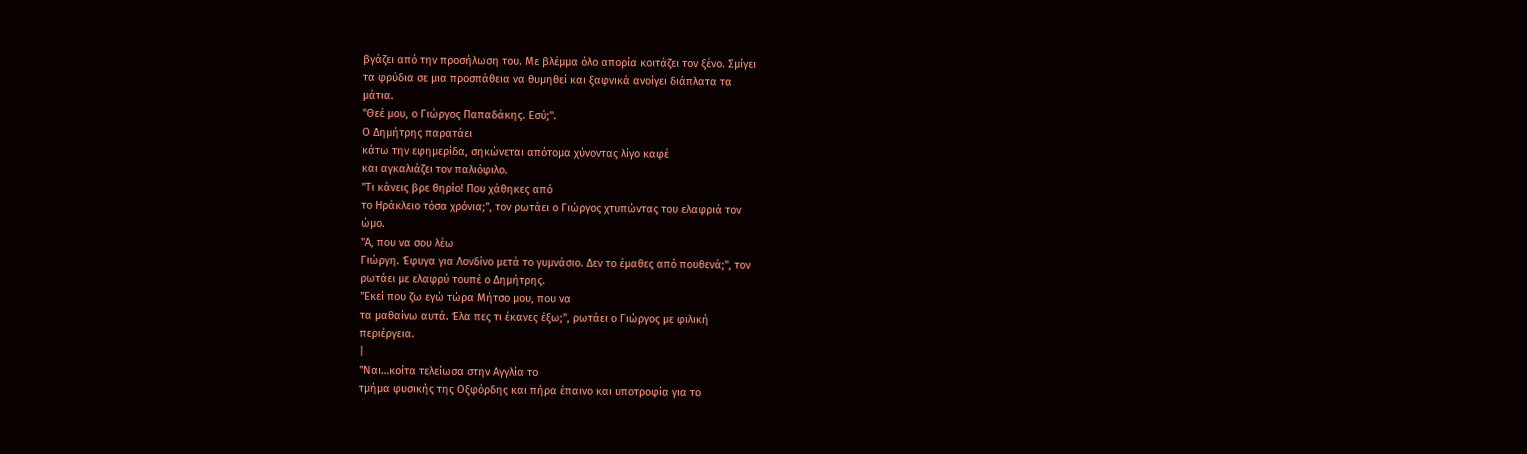βγάζει από την προσήλωση του. Με βλέμμα όλο απορία κοιτάζει τον ξένο. Σμίγει
τα φρύδια σε μια προσπάθεια να θυμηθεί και ξαφνικά ανοίγει διάπλατα τα
μάτια.
"Θεέ μου, ο Γιώργος Παπαδάκης. Εσύ;".
Ο Δημήτρης παρατάει
κάτω την εφημερίδα, σηκώνεται απότομα χύνοντας λίγο καφέ
και αγκαλιάζει τον παλιόφιλο.
"Τι κάνεις βρε θηρίο! Που χάθηκες από
το Ηράκλειο τόσα χρόνια;", τον ρωτάει ο Γιώργος χτυπώντας του ελαφριά τον
ώμο.
"Α, που να σου λέω
Γιώργη. Έφυγα για Λονδίνο μετά το γυμνάσιο. Δεν το έμαθες από πουθενά;", τον
ρωτάει με ελαφρύ τουπέ ο Δημήτρης.
"Εκεί που ζω εγώ τώρα Μήτσο μου, που να
τα μαθαίνω αυτά. Έλα πες τι έκανες έξω;", ρωτάει ο Γιώργος με φιλική
περιέργεια.
|
"Ναι…κοίτα τελείωσα στην Αγγλία το
τμήμα φυσικής της Οξφόρδης και πήρα έπαινο και υποτροφία για το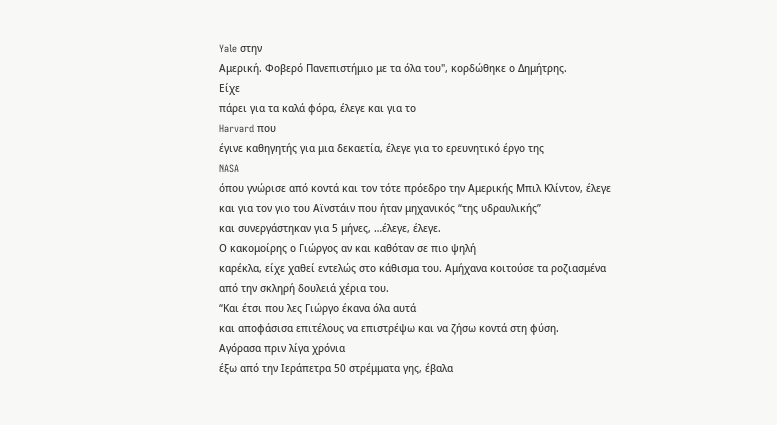Yale στην
Αμερική. Φοβερό Πανεπιστήμιο με τα όλα του", κορδώθηκε ο Δημήτρης.
Είχε
πάρει για τα καλά φόρα, έλεγε και για το
Harvard που
έγινε καθηγητής για μια δεκαετία, έλεγε για το ερευνητικό έργο της
NASA
όπου γνώρισε από κοντά και τον τότε πρόεδρο την Αμερικής Μπιλ Κλίντον, έλεγε
και για τον γιο του Αϊνστάιν που ήταν μηχανικός “της υδραυλικής”
και συνεργάστηκαν για 5 μήνες, …έλεγε, έλεγε.
Ο κακομοίρης ο Γιώργος αν και καθόταν σε πιο ψηλή
καρέκλα, είχε χαθεί εντελώς στο κάθισμα του. Αμήχανα κοιτούσε τα ροζιασμένα
από την σκληρή δουλειά χέρια του.
“Και έτσι που λες Γιώργο έκανα όλα αυτά
και αποφάσισα επιτέλους να επιστρέψω και να ζήσω κοντά στη φύση.
Αγόρασα πριν λίγα χρόνια
έξω από την Ιεράπετρα 50 στρέμματα γης, έβαλα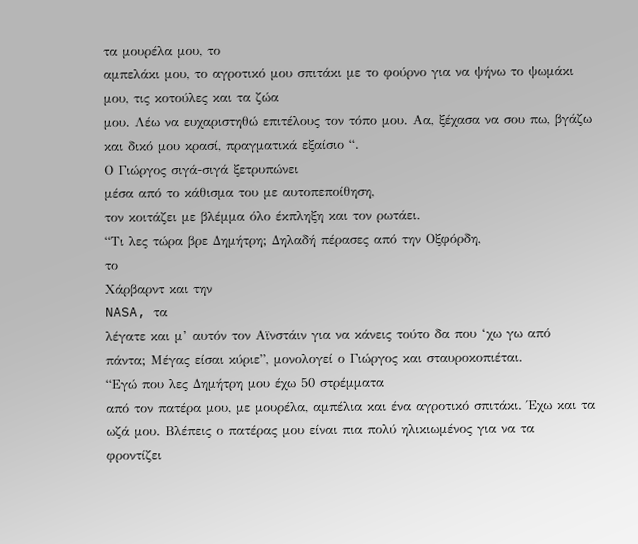τα μουρέλα μου, το
αμπελάκι μου, το αγροτικό μου σπιτάκι με το φούρνο για να ψήνω το ψωμάκι
μου, τις κοτούλες και τα ζώα
μου. Λέω να ευχαριστηθώ επιτέλους τον τόπο μου. Αα, ξέχασα να σου πω, βγάζω
και δικό μου κρασί, πραγματικά εξαίσιο “.
Ο Γιώργος σιγά-σιγά ξετρυπώνει
μέσα από το κάθισμα του με αυτοπεποίθηση,
τον κοιτάζει με βλέμμα όλο έκπληξη και τον ρωτάει.
“Τι λες τώρα βρε Δημήτρη; Δηλαδή πέρασες από την Οξφόρδη,
το
Χάρβαρντ και την
NASA, τα
λέγατε και μ’ αυτόν τον Αϊνστάιν για να κάνεις τούτο δα που ‘χω γω από
πάντα; Μέγας είσαι κύριε”, μονολογεί ο Γιώργος και σταυροκοπιέται.
“Εγώ που λες Δημήτρη μου έχω 50 στρέμματα
από τον πατέρα μου, με μουρέλα, αμπέλια και ένα αγροτικό σπιτάκι. Έχω και τα
ωζά μου. Βλέπεις ο πατέρας μου είναι πια πολύ ηλικιωμένος για να τα
φροντίζει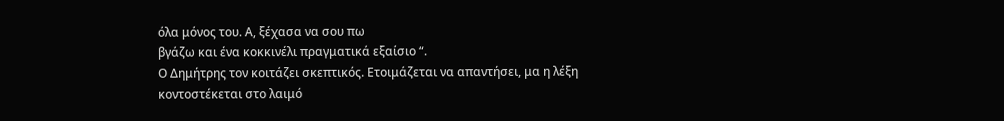όλα μόνος του. Α, ξέχασα να σου πω
βγάζω και ένα κοκκινέλι πραγματικά εξαίσιο “.
Ο Δημήτρης τον κοιτάζει σκεπτικός. Ετοιμάζεται να απαντήσει, μα η λέξη
κοντοστέκεται στο λαιμό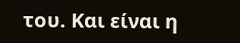του. Και είναι η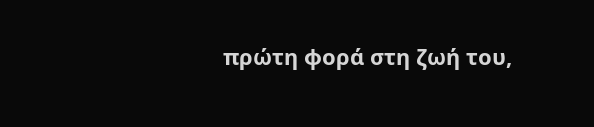πρώτη φορά στη ζωή του,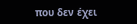που δεν έχει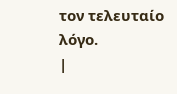τον τελευταίο λόγο.
|